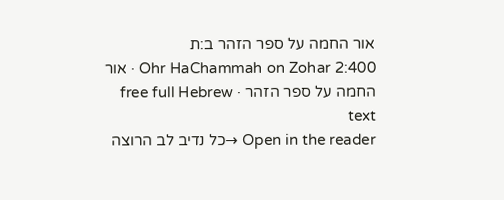אור החמה על ספר הזהר ב:ת
Ohr HaChammah on Zohar 2:400 · אור החמה על ספר הזהר · free full Hebrew text
Open in the reader →כל נדיב לב הרוצה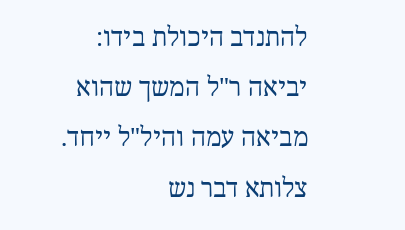להתנדב היכולת בידו: יביאה ר"ל המשך שהוא מביאה עמה והיל"ל ייחד. צלותא דבר נש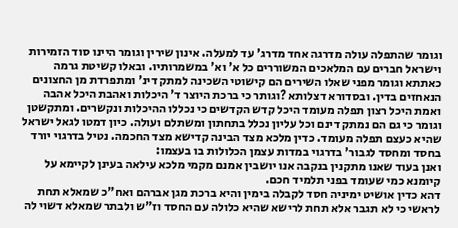וגומר שהתפלה עולה מדרגה אחד מדרג' עד למעלה. אינון שירין וגומר היינו סוד הזמירות וישראל חברים עם המלאכים המשוררים כל א' וא' במשמרותיו. ובאלו קשיטת גרמה כאתתא וגומר מפני שאלו השירים הם קישוטי השכינה למתק דינ' ומתפרדת מן החצונים הנאחזים בדין. ובסדורא דצלותא ?וגותר כי ברכת היוצר ד' היכלות ואהבת היכל אהבה ואמת היכל רצון תפלה מעומד היכל קדש הקדשים כי נכללו ההיכלות ונקשרים. ומתקשטן וגומר כי גם הם נמתק דינם וכל עליון נכלל בתחתון ומשתלם ועולה. כיון דמטו לגאל ישראל שהיא כעצם תפלה מעומד. כדין מלכא מצד הבינה קדישא מצד החכמה. נטיל בדרגוי יורד בחסד ומחסד לגבור' בדרגוי במדות עצמן הכלולות בו בעצמו:
ואנן בעוד שאנו מתקנין בנקבה אנו יושבין אמנם מקמי מלכא עילאה בעינן לקיימא על קיומנא כמי שעומד בפני תלמיד חכם.
דהא כדין אושיט ימיניה חסד לקבלה בימין והיא ברכת מגן אברהם ואח"כ שמאלא תחת לראשי כי לא תגבר אלא תחת לרישא שהיא כלולה עם החסד וז"ש ולבתר שמאלא דשוי לה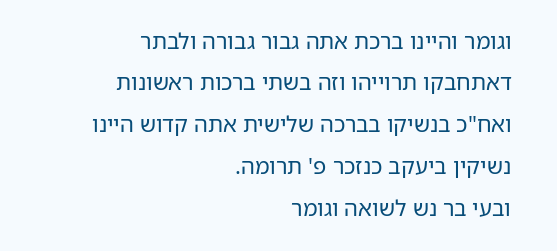וגומר והיינו ברכת אתה גבור גבורה ולבתר דאתחבקו תרוייהו וזה בשתי ברכות ראשונות ואח"כ בנשיקו בברכה שלישית אתה קדוש היינו נשיקין ביעקב כנזכר פ' תרומה.
ובעי בר נש לשואה וגומר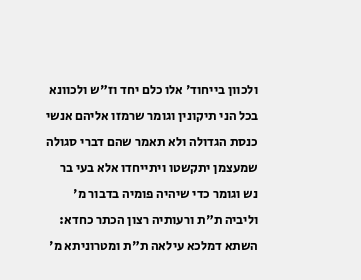ולכוון בייחוד' אלו כלם יחד וז"ש ולכוונא בכל הני תיקונין וגומר שרמזו אליהם אנשי כנסת הגדולה ולא תאמר שהם דברי סגולה שמעצמן יתקשטו ויתייחדו אלא בעי בר נש וגומר כדי שיהיה פומיה בדבור מ' וליביה ת"ת ורעותיה רצון הכתר כחדא:
השתא דמלכא עילאה ת"ת ומטרוניתא מ'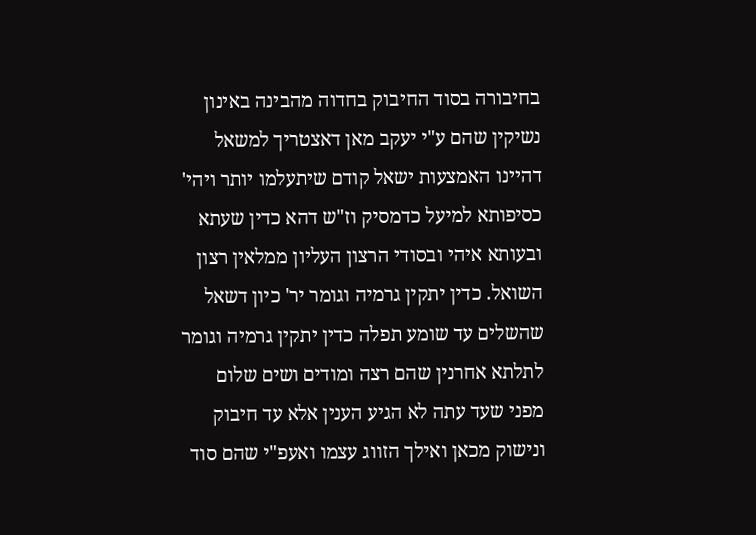בחיבורה בסוד החיבוק בחדוה מהבינה באינון נשיקין שהם ע"י יעקב מאן דאצטריך למשאל דהיינו האמצעות ישאל קודם שיתעלמו יותר ויהי' כסיפותא למיעל כדמסיק וז"ש דהא כדין שעתא ובעותא איהי ובסודי הרצון העליון ממלאין רצון השואל. כדין יתקין גרמיה וגומר יר' כיון דשאל שהשלים עד שומע תפלה כדין יתקין גרמיה וגומר לתלתא אחרנין שהם רצה ומודים ושים שלום מפני שעד עתה לא הגיע הענין אלא עד חיבוק ונישוק מכאן ואילך הזווג עצמו ואעפ"י שהם סוד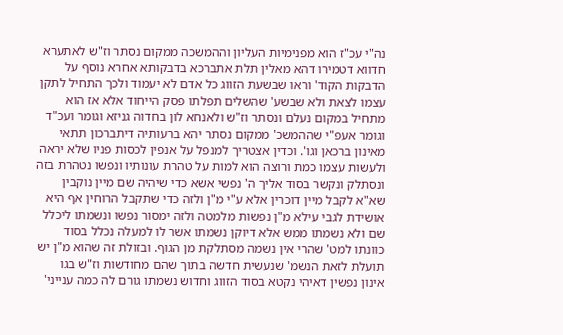נה"י עכ"ז הוא מפנימיות העליון וההמשכה ממקום נסתר וז"ש לאתערא חדווא דטמירו דהא מאלין תלת אתברכא בדבקותא אחרא נוסף על הדבקות הקוד' וראו שבשעת הזווג כל אדם לא יעמוד ולכך התחיל לתקן עצמו לצאת ולא שבשע' שהשלים תפלתו פסק הייחוד אלא אז הוא מתחיל במקום נעלם ונסתר וז"ש ולאנחא לון בחדוה גניזא וגומר ועכ"ד וגומר אעפ"י שההמשכ' ממקום נסתר יהא ברעותיה דיתברכון תתאי מאינון ברכאן וגו'. וכדין אצטריך למנפל על אנפין לכסות פניו שלא יראה ולעשות עצמו כמת ורוצה הוא למות על טהרת עונותיו ונפשו נטהרת בזה ונסתלק ונקשר בסוד אליך ה' נפשי אשא כדי שיהיה שם מיין נוקבין שא"א לקבל מיין דוכרין אלא ע"י מ"ן ולזה כדי שתקבל הרוחין אף היא אושידת לגבי עילא מ"ן נפשות מלמטה ולזה ימסור נפשו ונשמתו ליכלל שם ולא נשמתו ממש אלא דיוקן נשמתו אשר לו למעלה נכלל בסוד כוונתו למט' שהרי אין נשמה מסתלקת מן הגוף. ובזולת זה שהוא מ"ן יש תועלת לזאת הנשמ' שנעשית חדשה בתוך שהם מחודשות וז"ש בגו אינון נפשין דאיהי נקטא בסוד הזווג וחדוש נשמתו גורם לה כמה ענייני'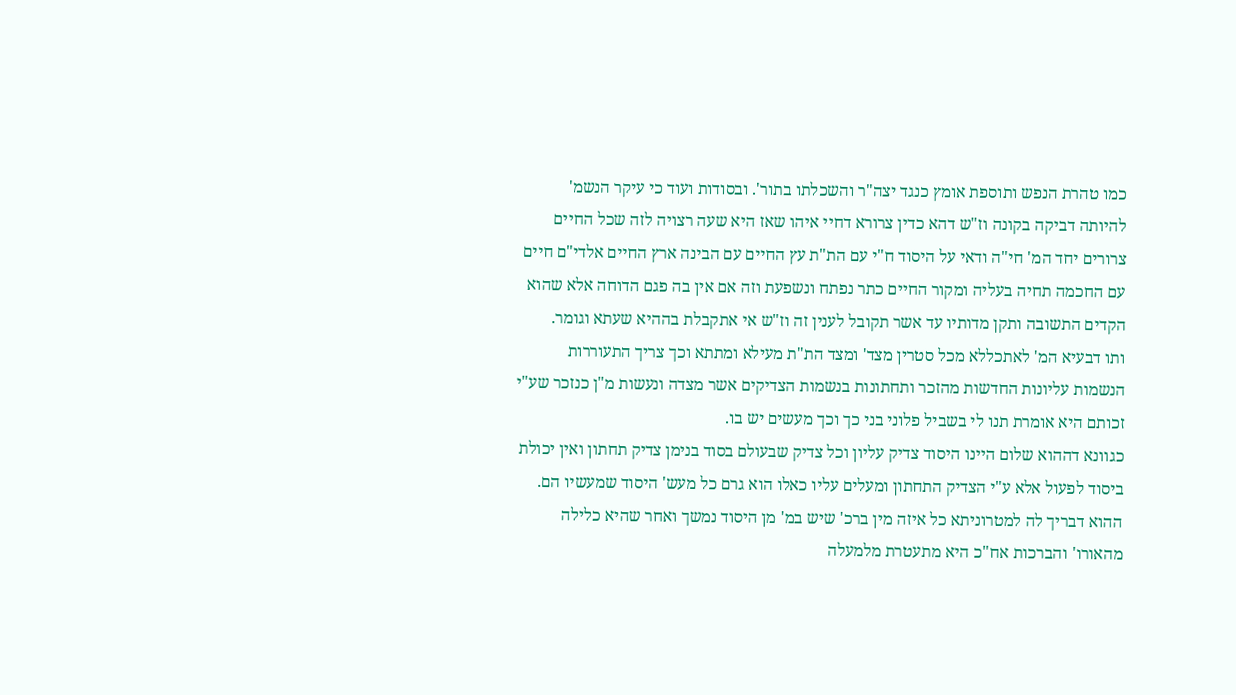כמו טהרת הנפש ותוספת אומץ כנגד יצה"ר והשכלתו בתור'. ובסודות ועוד כי עיקר הנשמ' להיותה דביקה בקונה וז"ש דהא כדין צרורא דחיי איהו שאז היא שעה רצויה לזה שכל החיים צרורים יחד המ' חי"ה ודאי על היסוד ח"י עם הת"ת עץ החיים עם הבינה ארץ החיים אלדי"ם חיים עם החכמה תחיה בעליה ומקור החיים כתר נפתח ונשפעת וזה אם אין בה פגם הדוחה אלא שהוא הקדים התשובה ותקן מדותיו עד אשר תקובל לענין זה וז"ש אי אתקבלת בההיא שעתא וגומר.
ותו דבעיא המ' לאתכללא מכל סטרין מצד' ומצד הת"ת מעילא ומתתא וכך צריך התעוררות הנשמות עליונות החדשות מהזכר ותחתונות בנשמות הצדיקים אשר מצדה ונעשות מ"ן כנזכר שע"י זכותם היא אומרת תנו לי בשביל פלוני בני כך וכך מעשים יש בו.
כגוונא דההוא שלום היינו היסוד צדיק עליון וכל צדיק שבעולם בסוד בנימן צדיק תחתון ואין יכולת ביסוד לפעול אלא ע"י הצדיק התחתון ומעלים עליו כאלו הוא גרם כל מעש' היסוד שמעשיו הם. ההוא דבריך לה למטרוניתא כל איזה מין ברכ' שיש במ' מן היסוד נמשך ואחר שהיא כלילה מהאורו' והברכות אח"כ היא מתעטרת מלמעלה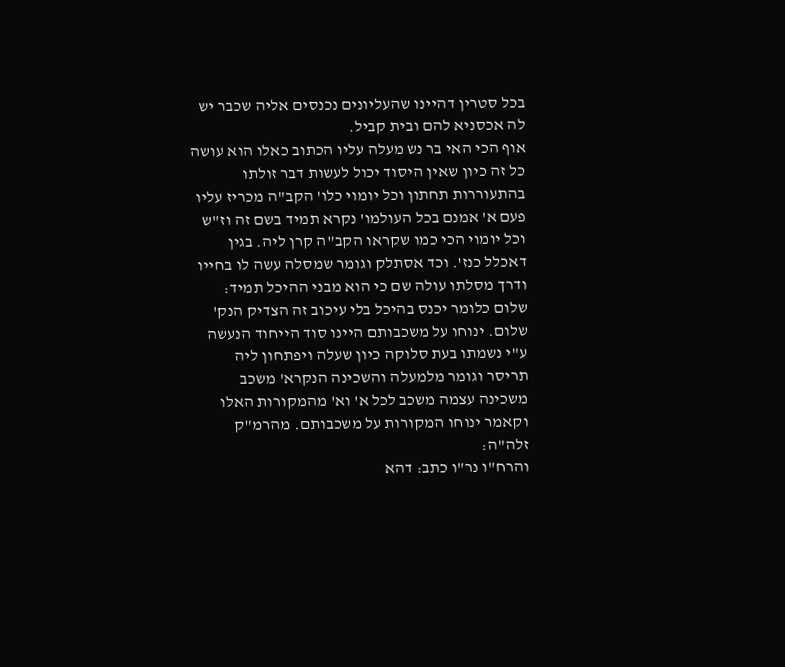בכל סטרין דהיינו שהעליונים נכנסים אליה שכבר יש לה אכסניא להם ובית קביל.
אוף הכי האי בר נש מעלה עליו הכתוב כאלו הוא עושה כל זה כיון שאין היסוד יכול לעשות דבר זולתו בהתעוררות תחתון וכל יומוי כלו' הקב"ה מכריז עליו פעם א' אמנם בכל העולמו' נקרא תמיד בשם זה וז"ש וכל יומוי הכי כמו שקראו הקב"ה קרן ליה. בגין דאכלל כנז'. וכד אסתלק וגומר שמסלה עשה לו בחייו ודרך מסלתו עולה שם כי הוא מבני ההיכל תמיד: שלום כלומר יכנס בהיכל בלי עיכוב זה הצדיק הנק' שלום. ינוחו על משכבותם היינו סוד הייחוד הנעשה ע"י נשמתו בעת סלוקה כיון שעלה ויפתחון ליה תריסר וגומר מלמעלה והשכינה הנקרא' משכב משכינה עצמה משכב לכל א' וא' מהמקורות האלו וקאמר ינוחו המקורות על משכבותם. מהרמ"ק זלה"ה:
והרח"ו נר"ו כתב: דהא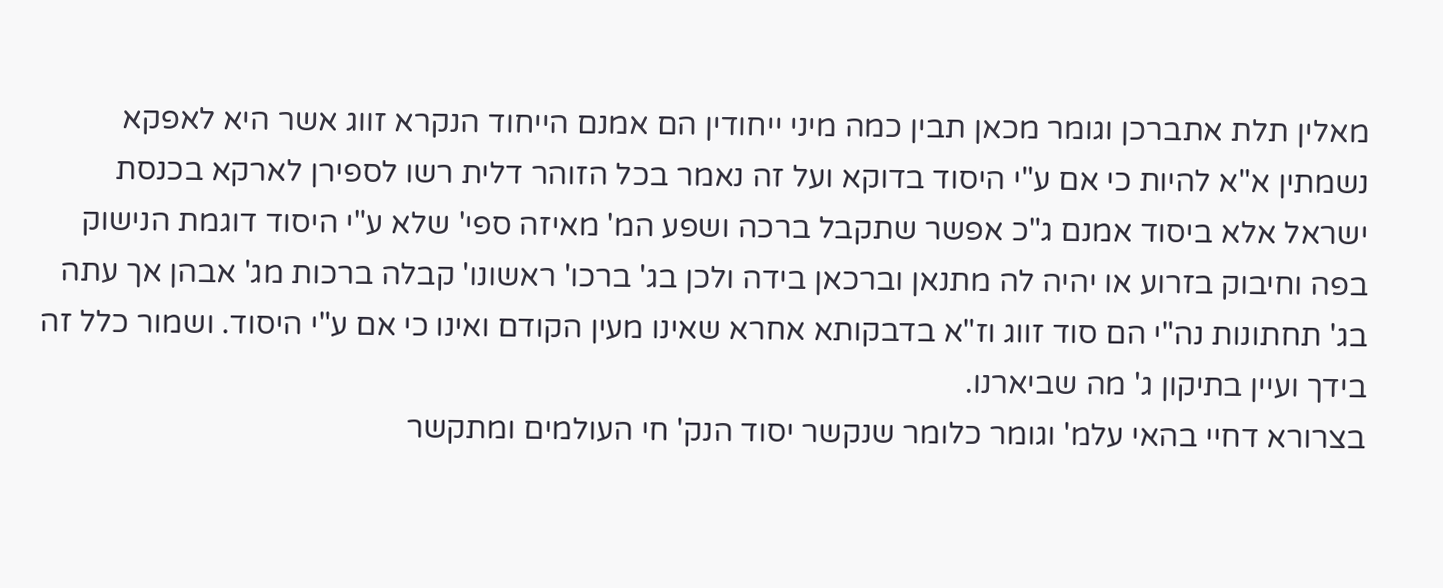מאלין תלת אתברכן וגומר מכאן תבין כמה מיני ייחודין הם אמנם הייחוד הנקרא זווג אשר היא לאפקא נשמתין א"א להיות כי אם ע"י היסוד בדוקא ועל זה נאמר בכל הזוהר דלית רשו לספירן לארקא בכנסת ישראל אלא ביסוד אמנם ג"כ אפשר שתקבל ברכה ושפע המ' מאיזה ספי' שלא ע"י היסוד דוגמת הנישוק בפה וחיבוק בזרוע או יהיה לה מתנאן וברכאן בידה ולכן בג' ברכו' ראשונו' קבלה ברכות מג' אבהן אך עתה בג' תחתונות נה"י הם סוד זווג וז"א בדבקותא אחרא שאינו מעין הקודם ואינו כי אם ע"י היסוד. ושמור כלל זה בידך ועיין בתיקון ג' מה שביארנו.
בצרורא דחיי בהאי עלמ' וגומר כלומר שנקשר יסוד הנק' חי העולמים ומתקשר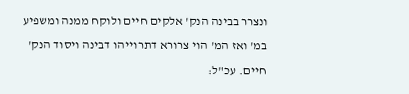ונצרר בבינה הנק' אלקים חיים ולוקח ממנה ומשפיע במ' ואז המ' הוי צרורא דתרוייהו דבינה ויסוד הנק' חיים. עכ"ל: